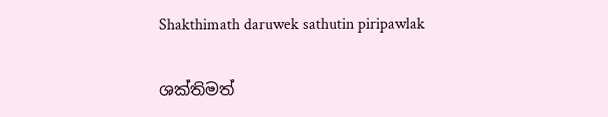Shakthimath daruwek sathutin piripawlak

ශක්තිමත්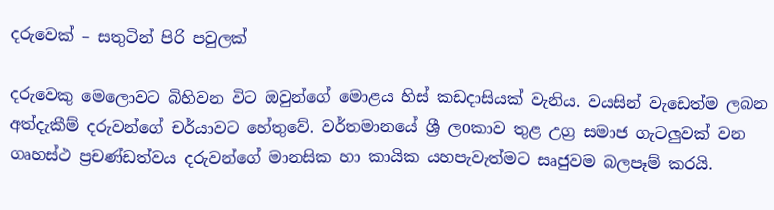දරුවෙක් – සතුටින් පිරි පවුලක්

දරුවෙකු මෙලොවට බිහිවන විට ඔවුන්ගේ මොළය හිස් කඩදාසියක් වැනිය. වයසින් වැඩෙත්ම ලබන අත්දැකීම් දරුවන්ගේ චර්යාවට හේතුවේ. වර්තමානයේ ශ්‍රී ලoකාව තුළ උග්‍ර සමාජ ගැටලුවක් වන ගෘහස්ථ ප්‍රචණ්ඩත්වය දරුවන්ගේ මානසික හා කායික යහපැවැත්මට සෘජුවම බලපෑම් කරයි.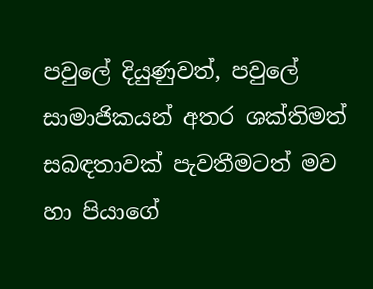පවුලේ දියුණුවත්, පවුලේ සාමාජිකයන් අතර ශක්තිමත් සබඳතාවක් පැවතීමටත් මව හා පියාගේ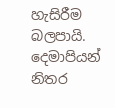හැසිරීම බලපායි. දෙමාපියන් නිතර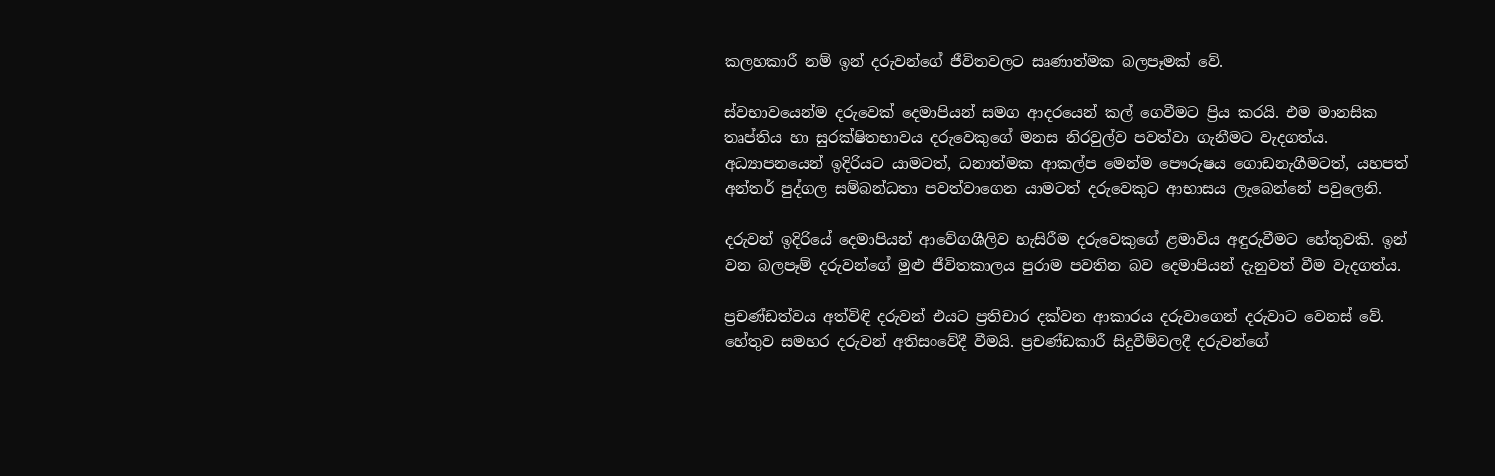කලහකාරී නම් ඉන් දරුවන්ගේ ජීවිතවලට සෘණාත්මක බලපෑමක් වේ.

ස්වභාවයෙන්ම දරුවෙක් දෙමාපියන් සමග ආදරයෙන් කල් ගෙවීමට ප්‍රිය කරයි. එම මානසික තෘප්තිය හා සුරක්ෂිතභාවය දරුවෙකුගේ මනස නිරවුල්ව පවත්වා ගැනීමට වැදගත්ය. අධ්‍යාපනයෙන් ඉදිරියට යාමටත්, ධනාත්මක ආකල්ප මෙන්ම පෞරුෂය ගොඩනැගීමටත්, යහපත් අන්තර් පුද්ගල සම්බන්ධතා පවත්වාගෙන යාමටත් දරුවෙකුට ආභාසය ලැබෙන්නේ පවුලෙනි.

දරුවන් ඉදිරියේ දෙමාපියන් ආවේගශීලිව හැසිරීම දරුවෙකුගේ ළමාවිය අඳුරුවීමට හේතුවකි. ඉන් වන බලපෑම් දරුවන්ගේ මුළු ජීවිතකාලය පුරාම පවතින බව දෙමාපියන් දැනුවත් වීම වැදගත්ය.

ප්‍රචණ්ඩත්වය අත්විඳි දරුවන් එයට ප්‍රතිචාර දක්වන ආකාරය දරුවාගෙන් දරුවාට වෙනස් වේ. හේතුව සමහර දරුවන් අතිසංවේදී වීමයි. ප්‍රචණ්ඩකාරී සිදුවීම්වලදී දරුවන්ගේ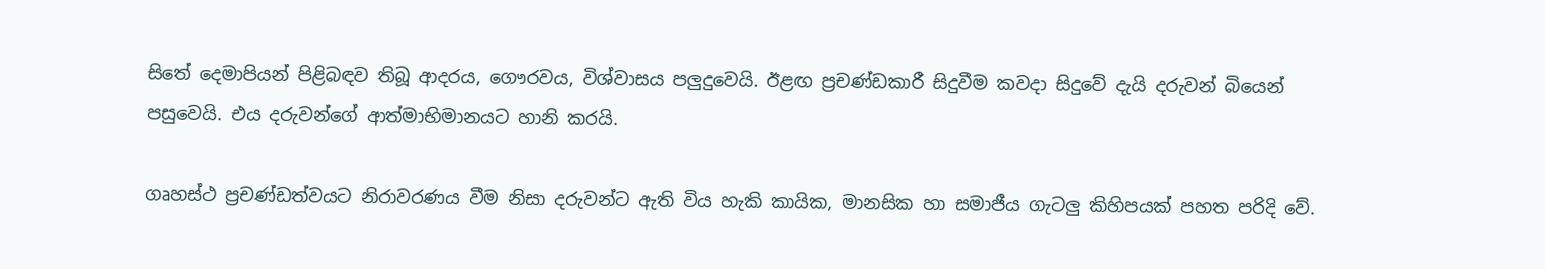සිතේ දෙමාපියන් පිළිබඳව තිබූ ආදරය, ගෞරවය, විශ්වාසය පලුදුවෙයි. ඊළඟ ප්‍රචණ්ඩකාරී සිදුවීම කවදා සිදුවේ දැයි දරුවන් බියෙන් පසුවෙයි. එය දරුවන්ගේ ආත්මාභිමානයට හානි කරයි.

ගෘහස්ථ ප්‍රචණ්ඩත්වයට නිරාවරණය වීම නිසා දරුවන්ට ඇති විය හැකි කායික, මානසික හා සමාජීය ගැටලු කිහිපයක් පහත පරිදි වේ.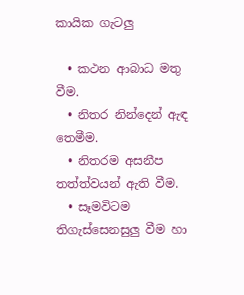කායික ගැටලු

  • කථන ආබාධ මතු වීම.
  • නිතර නින්දෙන් ඇඳ තෙමීම.
  • නිතරම අසනීප තත්ත්වයන් ඇති වීම.
  • සෑමවිටම තිගැස්සෙනසුලු වීම හා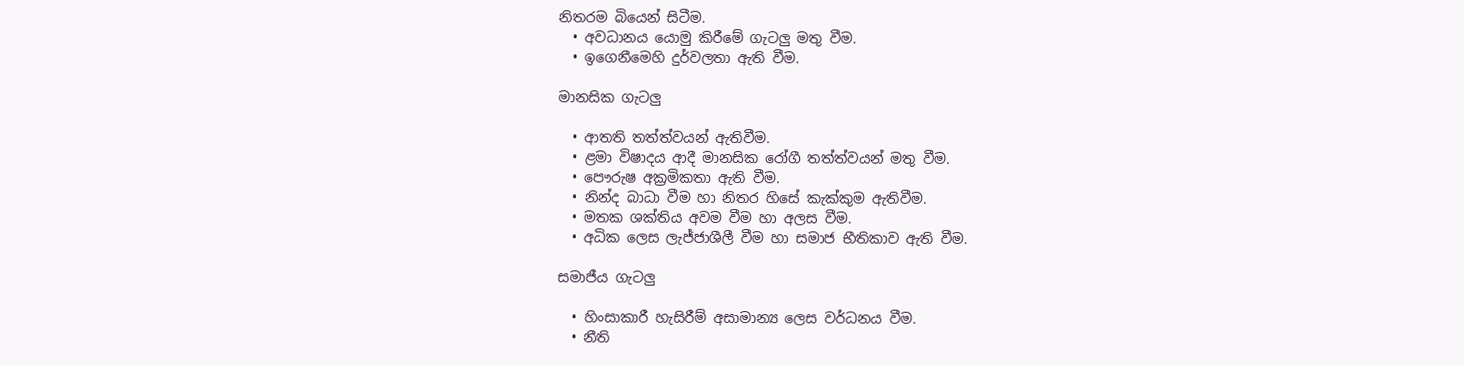නිතරම බියෙන් සිටීම.
  • අවධානය යොමු කිරීමේ ගැටලු මතු වීම.
  • ඉගෙනීමෙහි දුර්වලතා ඇති වීම.

මානසික ගැටලු

  • ආතති තත්ත්වයන් ඇතිවීම.
  • ළමා විෂාදය ආදී මානසික රෝගී තත්ත්වයන් මතු වීම.
  • පෞරුෂ අක්‍රමිකතා ඇති වීම.
  • නින්ද බාධා වීම හා නිතර හිසේ කැක්කුම ඇතිවීම.
  • මතක ශක්තිය අවම වීම හා අලස වීම.
  • අධික ලෙස ලැජ්ජාශීලී වීම හා සමාජ භීතිකාව ඇති වීම.

සමාජීය ගැටලු

  • හිංසාකාරී හැසිරීම් අසාමාන්‍ය ලෙස වර්ධනය වීම.
  • නීති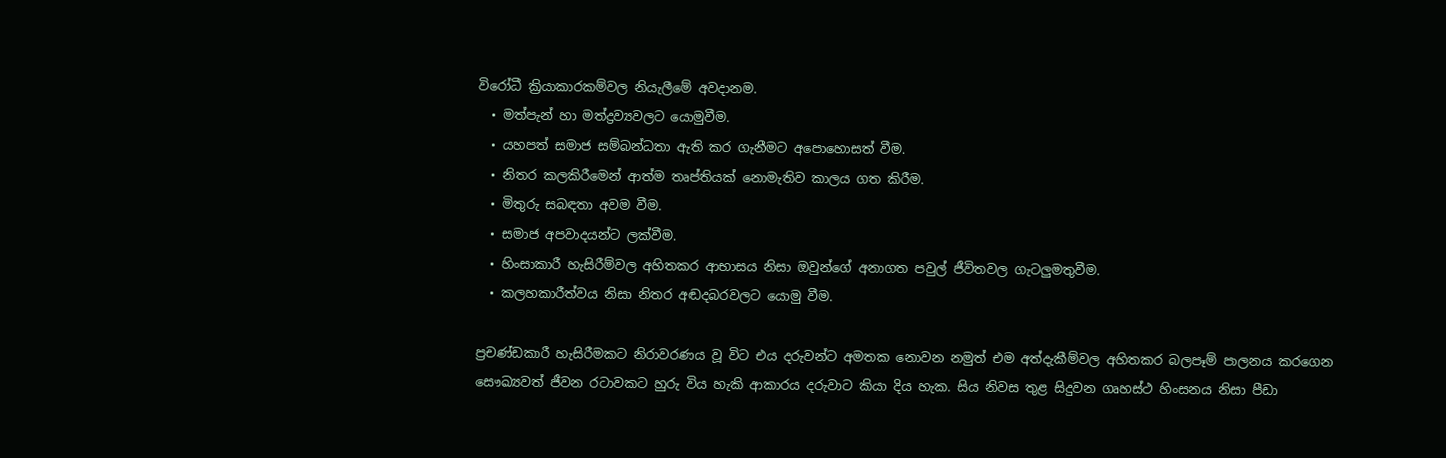විරෝධී ක්‍රියාකාරකම්වල නියැලීමේ අවදානම.
  • මත්පැන් හා මත්ද්‍රව්‍යවලට යොමුවීම.
  • යහපත් සමාජ සම්බන්ධතා ඇති කර ගැනීමට අපොහොසත් වීම.
  • නිතර කලකිරීමෙන් ආත්ම තෘප්තියක් නොමැතිව කාලය ගත කිරීම.
  • මිතුරු සබඳතා අවම වීම.
  • සමාජ අපවාදයන්ට ලක්වීම.
  • හිංසාකාරී හැසිරීම්වල අහිතකර ආභාසය නිසා ඔවුන්ගේ අනාගත පවුල් ජීවිතවල ගැටලුමතුවීම.
  • කලහකාරීත්වය නිසා නිතර අඬදබරවලට යොමු වීම.

ප්‍රචණ්ඩකාරී හැසිරීමකට නිරාවරණය වූ විට එය දරුවන්ට අමතක නොවන නමුත් එම අත්දැකීම්වල අහිතකර බලපෑම් පාලනය කරගෙන සෞඛ්‍යවත් ජීවන රටාවකට හුරු විය හැකි ආකාරය දරුවාට කියා දිය හැක. සිය නිවස තුළ සිදුවන ගෘහස්ථ හිංසනය නිසා පීඩා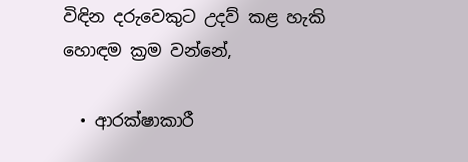විඳින දරුවෙකුට උදව් කළ හැකි හොඳම ක්‍රම වන්නේ,

  • ආරක්ෂාකාරී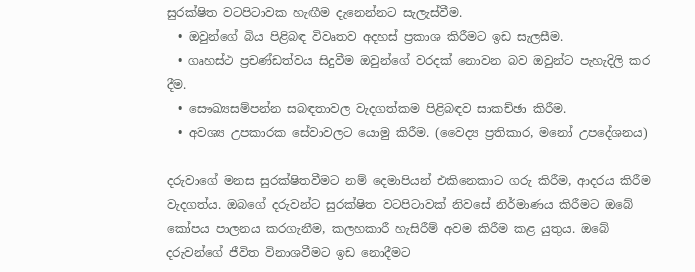සුරක්ෂිත වටපිටාවක හැඟීම දැනෙන්නට සැලැස්වීම.
  • ඔවුන්ගේ බිය පිළිබඳ විවෘතව අදහස් ප්‍රකාශ කිරීමට ඉඩ සැලසීම.
  • ගෘහස්ථ ප්‍රචණ්ඩත්වය සිදුවීම ඔවුන්ගේ වරදක් නොවන බව ඔවුන්ට පැහැදිලි කර දීම.
  • සෞඛ්‍යසම්පන්න සබඳතාවල වැදගත්කම පිළිබඳව සාකච්ඡා කිරීම.
  • අවශ්‍ය උපකාරක සේවාවලට යොමු කිරීම. (වෛද්‍ය ප්‍රතිකාර, මනෝ උපදේශනය)

දරුවාගේ මනස සුරක්ෂිතවීමට නම් දෙමාපියන් එකිනෙකාට ගරු කිරීම, ආදරය කිරීම වැදගත්ය. ඔබගේ දරුවන්ට සුරක්ෂිත වටපිටාවක් නිවසේ නිර්මාණය කිරීමට ඔබේ කෝපය පාලනය කරගැනීම, කලහකාරී හැසිරීම් අවම කිරීම කළ යුතුය. ඔබේ දරුවන්ගේ ජීවිත විනාශවීමට ඉඩ නොදීමට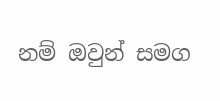නම් ඔවුන් සමග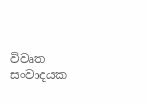විවෘත සංවාදයක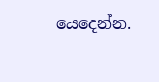යෙදෙන්න.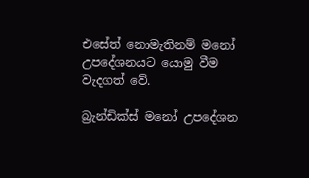එසේත් නොමැතිනම් මනෝ උපදේශනයට යොමු වීම වැදගත් වේ.

බ්‍රැන්ඩික්ස් මනෝ උපදේශන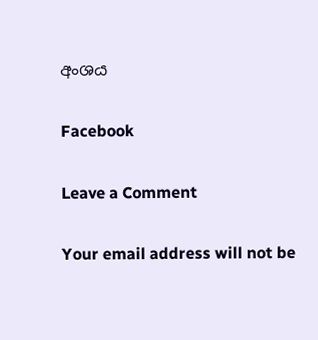අංශය

Facebook

Leave a Comment

Your email address will not be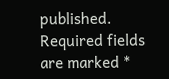published. Required fields are marked *